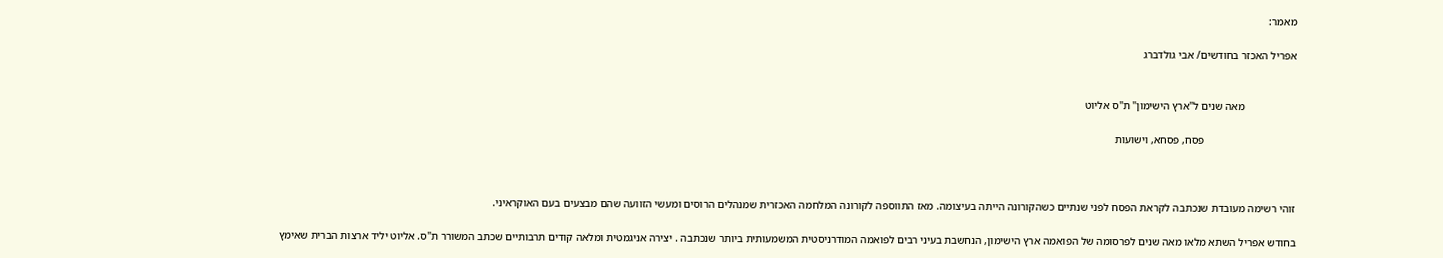מאמר:

אפריל האכזר בחודשים/ אבי גולדברג


                   מאה שנים ל"ארץ הישימון" ת"ס אליוט

                                  פסח, פסחא, וישועות



זוהי רשימה מעובדת שנכתבה לקראת הפסח לפני שנתיים כשהקורונה הייתה בעיצומה. מאז התווספה לקורונה המלחמה האכזרית שמנהלים הרוסים ומעשי הזוועה שהם מבצעים בעם האוקראיני.

בחודש אפריל השתא מלאו מאה שנים לפרסומה של הפואמה ארץ הישימון, הנחשבת בעיני רבים לפואמה המודרניסטית המשמעותית ביותר שנכתבה . יצירה אניגמטית ומלאה קודים תרבותיים שכתב המשורר ת"ס. אליוט יליד ארצות הברית שאימץ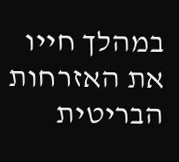במהלך חייו את האזרחות הבריטית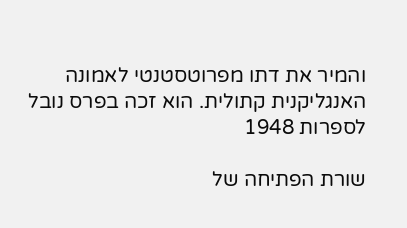והמיר את דתו מפרוטסטנטי לאמונה האנגליקנית קתולית. הוא זכה בפרס נובל לספרות 1948

שורת הפתיחה של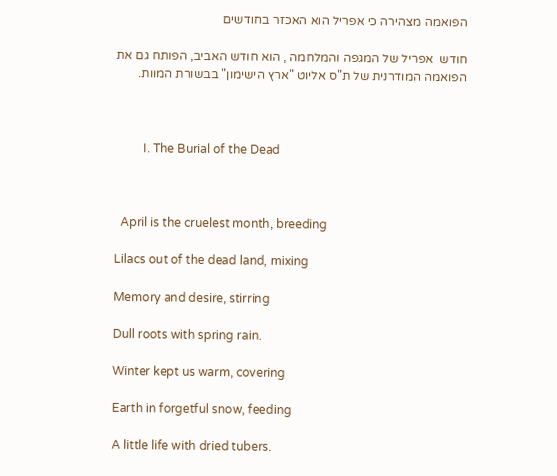הפואמה מצהירה כי אפריל הוא האכזר בחודשים

חודש  אפריל של המגפה והמלחמה , הוא חודש האביב, הפותח גם את הפואמה המודרנית של ת"ס אליוט "ארץ הישימון" בבשורת המוות.



         I. The Burial of the Dead



  April is the cruelest month, breeding

Lilacs out of the dead land, mixing

Memory and desire, stirring

Dull roots with spring rain.

Winter kept us warm, covering

Earth in forgetful snow, feeding

A little life with dried tubers.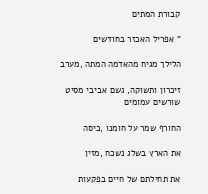קבורת המתים

" אפריל האכזר בחודשים

הלילך מגיח מהאדמה המתה ,מערב

זיכרון ותשוקה, גשם אביבי מסיט שורשים עמומים

החורף שמר על חומנו ,כיסה

את הארץ בשלג נשכח ,מזין

את תחילתם של חיים בפקעות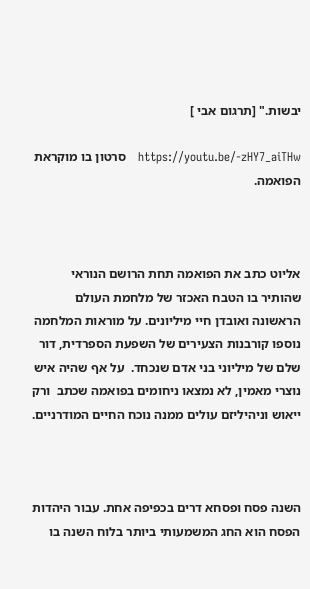יבשות." [תרגום אבי ]

https://youtu.be/-zHY7_aiTHw   סרטון בו מוקראת הפואמה.



אליוט כתב את הפואמה תחת הרושם הנוראי שהותיר בו הטבח האכזר של מלחמת העולם הראשונה ואובדן חיי מיליונים. על מוראות המלחמה נוספו קורבנות הצעירים של השפעת הספרדית, דור שלם של מיליוני בני אדם שנכחד.  על אף שהיה איש נוצרי מאמין, לא נמצאו ניחומים בפואמה שכתב  ורק ייאוש וניהיליזם עולים ממנה נוכח החיים המודרניים.



השנה פסח ופסחא דרים בכפיפה אחת. עבור היהדות הפסח הוא החג המשמעותי ביותר בלוח השנה בו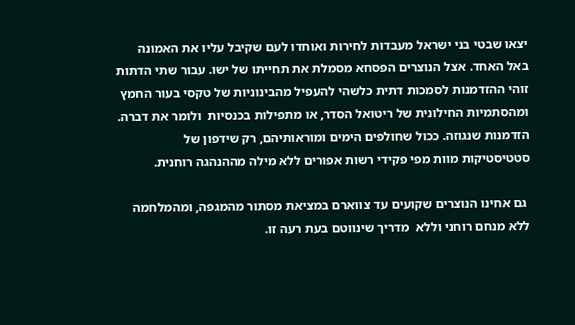יצאו שבטי בני ישראל מעבדות לחירות ואוחדו לעם שקיבל עליו את האמונה באל האחד. אצל הנוצרים הפסחא מסמלת את תחייתו של ישו. עבור שתי הדתות זוהי ההזדמנות לסמכות דתית כלשהי להעפיל מהבינוניות של טקסי בעור החמץ ומהסתמיות החילונית של ריטואל הסדר, או מתפילות בכנסיות  ולומר את דברה. הזדמנות שנגוזה. ככול שחולפים הימים ומוראותיהם, רק שידפון של סטטיסטיקות מוות מפי פקידי רשות אפורים ללא מילה מההנהגה רוחנית.

 גם אחינו הנוצרים שקועים עד צווארם במציאת מסתור מהמגפה, ומהמלחמה ללא מנחם רוחני וללא  מדריך שינווטם בעת רעה זו.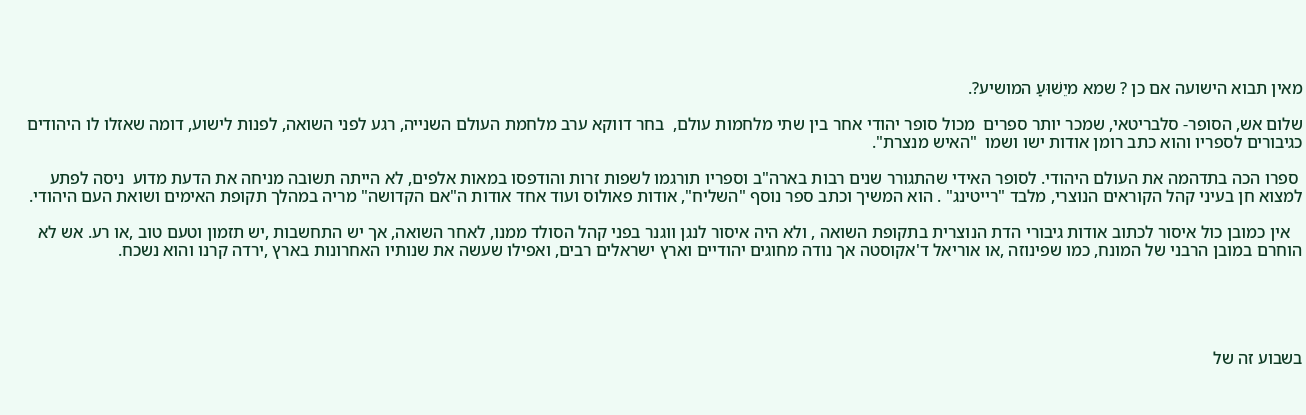מאין תבוא הישועה אם כן ? שמא מיֵשׁוּעַ המושיע?.

שלום אש, הסופר- סלבריטאי, שמכר יותר ספרים  מכול סופר יהודי אחר בין שתי מלחמות עולם,  בחר דווקא ערב מלחמת העולם השנייה, רגע לפני השואה, לפנות לישוע, דומה שאזלו לו היהודים כגיבורים לספריו והוא כתב רומן אודות ישו ושמו  "האיש מנצרת".

 ספרו הכה בתדהמה את העולם היהודי. לסופר האידי שהתגורר שנים רבות בארה"ב וספריו תורגמו לשפות זרות והודפסו במאות אלפים, לא הייתה תשובה מניחה את הדעת מדוע  ניסה לפתע למצוא חן בעיני קהל הקוראים הנוצרי, מלבד "רייטינג" . הוא המשיך וכתב ספר נוסף "השליח", אודות פאולוס ועוד אחד אודות ה"אם הקדושה" מריה במהלך תקופת האימים ושואת העם היהודי.

   אין כמובן כול איסור לכתוב אודות גיבורי הדת הנוצרית בתקופת השואה , ולא היה איסור לנגן ווגנר בפני קהל הסולד ממנו, לאחר השואה, אך יש התחשבות ,יש תזמון וטעם טוב ,או רע. אש לא הוחרם במובן הרבני של המונח, כמו שפינוזה ,או אוריאל ד'אקוסטה אך נודה מחוגים יהודיים וארץ ישראלים רבים, ואפילו שעשה את שנותיו האחרונות בארץ ,ירדה קרנו והוא נשכח.





בשבוע זה של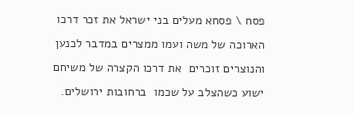פסח \ פסחא מעלים בני ישראל את זכר דרכו הארוכה של משה ועמו ממצרים במדבר לכנען והנוצרים זוכרים  את דרכו הקצרה של משיחם ישוע כשהצלב על שכמו  ברחובות ירושלים.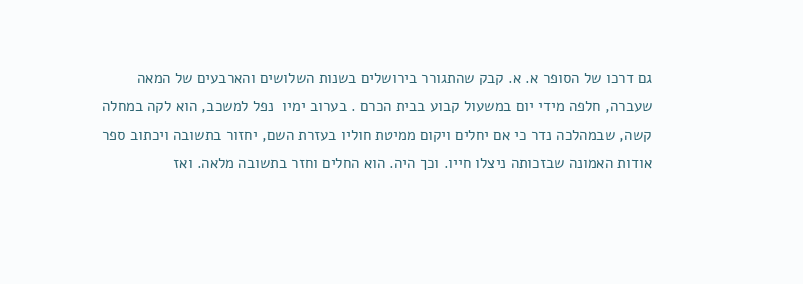גם דרכו של הסופר א. א. קבק שהתגורר בירושלים בשנות השלושים והארבעים של המאה שעברה, חלפה מידי יום במשעול קבוע בבית הכרם . בערוב ימיו  נפל למשכב, הוא לקה במחלה קשה, שבמהלכה נדר כי אם יחלים ויקום ממיטת חוליו בעזרת השם, יחזור בתשובה ויכתוב ספר אודות האמונה שבזכותה ניצלו חייו. וכך היה. הוא החלים וחזר בתשובה מלאה. ואז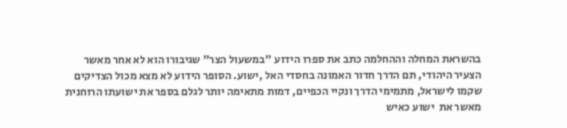בהשראת המחלה וההחלמה כתב את ספרו הידוע "במשעול הצר" שגיבורו הוא לא אחר מאשר הצעיר היהודי, תם הדרך חדור האמונה בחסדי האל ,ישוע. הסופר הידוע לא מצא מכול הצדיקים שקמו לישראל, מתמימי הדרך ונקיי הכפיים, דמות מתאימה יותר לגלם בספר את ישועתו הרוחנית מאשר את  ישוע כאיש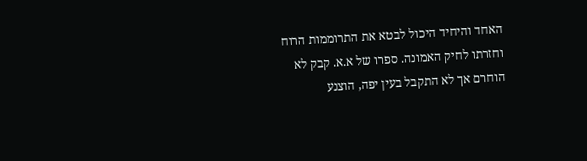האחד והיחיד היכול לבטא את התרוממות הרוח וחזרתו לחיק האמונה. ספרו של א.א. קבק לא הוחרם אך לא התקבל בעין יפה, הוצנע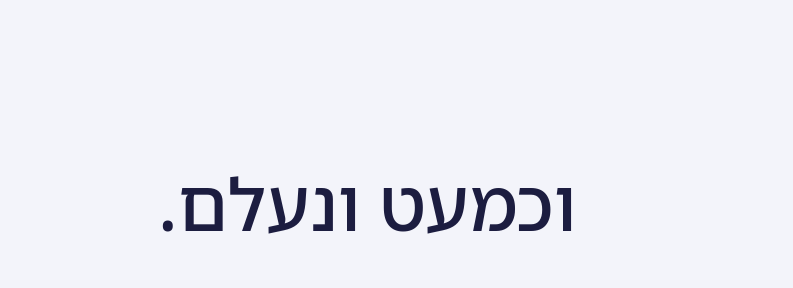וכמעט ונעלם.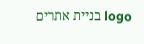logo בניית אתרים